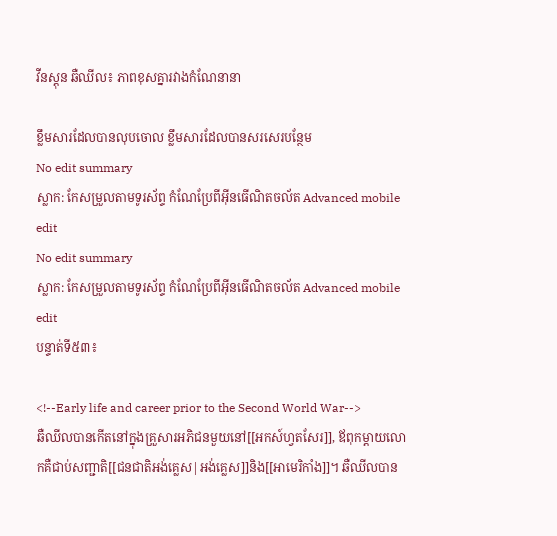វីនស្តុន ឆឺឈីល៖ ភាពខុសគ្នារវាងកំណែនានា

ខ្លឹមសារដែលបានលុបចោល ខ្លឹមសារដែលបានសរសេរបន្ថែម
No edit summary
ស្លាក: កែសម្រួលតាមទូរស័ព្ទ កំណែប្រែពីអ៊ីនធើណិតចល័ត Advanced mobile edit
No edit summary
ស្លាក: កែសម្រួលតាមទូរស័ព្ទ កំណែប្រែពីអ៊ីនធើណិតចល័ត Advanced mobile edit
បន្ទាត់ទី៥៣៖

<!--Early life and career prior to the Second World War-->
ឆឺឈីលបានកើតនៅក្នុងគ្រួសារអភិជនមួយនៅ[[អកស៍ហ្វតសែរ]], ឪពុកម្តាយលោកគឺជាប់សញ្ជាតិ[[ជនជាតិអង់គ្លេស|អង់គ្លេស]]និង[[អាមេរិកាំង]]។ ឆឺឈីលបាន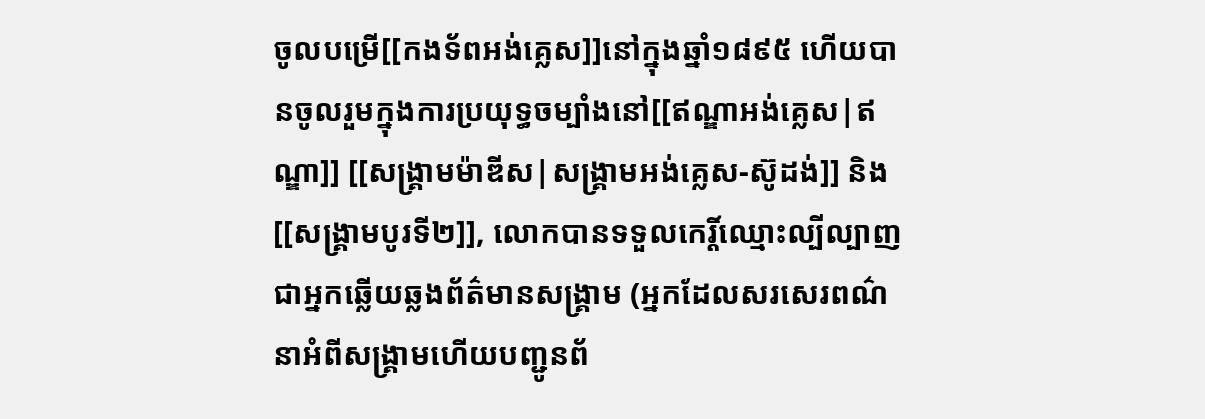ចូលបម្រើ[[កងទ័ពអង់គ្លេស]]នៅក្នុងឆ្នាំ១៨៩៥ ហើយបានចូលរួមក្នុងការប្រយុទ្ធចម្បាំងនៅ[[ឥណ្ឌាអង់គ្លេស|ឥណ្ឌា]] [[សង្គ្រាមម៉ាឌីស|សង្គ្រាមអង់គ្លេស-ស៊ូដង់]] និង[[សង្គ្រាមបូរទី២]], លោកបានទទួលកេរ្តិ៍ឈ្មោះល្បីល្បាញជាអ្នកឆ្លើយឆ្លងព័ត៌មានសង្គ្រាម (អ្នកដែលសរសេរពណ៌នាអំពីសង្គ្រាមហើយបញ្ជូនព័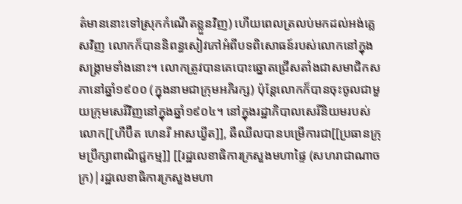ត៌មាននោះទៅស្រុកកំណើតខ្លួនវិញ) ហើយពេលត្រលប់មកដល់អង់គ្លេសវិញ លោកក៏បាននិពន្ធសៀវភៅអំពីបទពិសោធន៍របស់លោកនៅក្នុងសង្គ្រាមទាំងនោះ។ លោកត្រូវបានគេបោះឆ្នោតជ្រើសតាំងជាសមាជិកសភានៅឆ្នាំ១៩០០ (ក្នុងនាមជាក្រុមអភិរក្ស) ប៉ុន្តែលោកក៏បានចុះចូលជាមួយក្រុមសេរីវិញនៅក្នុងឆ្នាំ១៩០៤។ នៅក្នុងរដ្ឋាភិបាលសេរីនិយមរបស់លោក[[ហឺប៊ឺត ហេនរី អាសឃ្វីត]], ឆឺឈីលបានបម្រើការជា[[ប្រធានក្រុមប្រឹក្សាពាណិជ្ជកម្ម]] [[រដ្ឋលេខាធិការក្រសួងមហាផ្ទៃ (សហរាជាណាចក្រ)|រដ្ឋលេខាធិការក្រសួងមហា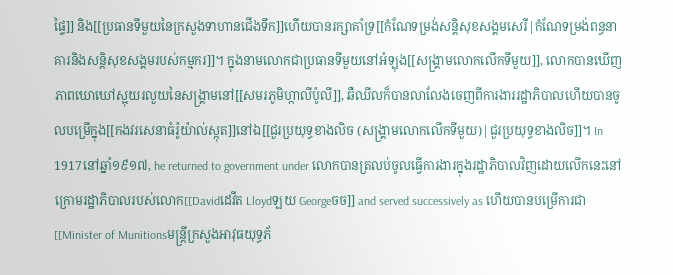ផ្ទៃ]] និង[[ប្រធានទីមួយនៃក្រសួងទាហានជើងទឹក]]ហើយបានរក្សាគាំទ្រ[[កំណែទម្រង់សន្តិសុខសង្គមសេរី|កំណែទម្រង់ពន្ធនាគារនិងសន្តិសុខសង្គមរបស់កម្មករ]]។ ក្នុងនាមលោកជាប្រធានទីមួយនៅអំឡុង[[សង្គ្រាមលោកលើកទីមួយ]], លោកបានឃើញភាពឃោឃៅស្អុយរលួយនៃសង្គ្រាមនៅ[[សមរភូមិហ្កាលីប៉ូលី]], ឆឺឈីលក៏បានលាលែងចេញពីការងាររដ្ឋាភិបាលហើយបានចូលបម្រើក្នុង[[កងវរសេនាធំរ៉ូយ៉ាល់ស្កុត]]នៅឯ[[ជួរប្រយុទ្ធខាងលិច (សង្គ្រាមលោកលើកទីមួយ)|ជួរប្រយុទ្ធខាងលិច]]។ In 1917នៅឆ្នាំ១៩១៧, he returned to government under លោកបានត្រលប់ចូលធ្វើការងារក្នុងរដ្ឋាភិបាលវិញដោយលើកនេះនៅក្រោមរដ្ឋាភិបាលរបស់លោក[[Davidដេវីត Lloydឡយ Georgeចច]] and served successively as ហើយបានបម្រើការជា[[Minister of Munitionsមន្រ្តីក្រសួងអាវុធយុទ្ធភ័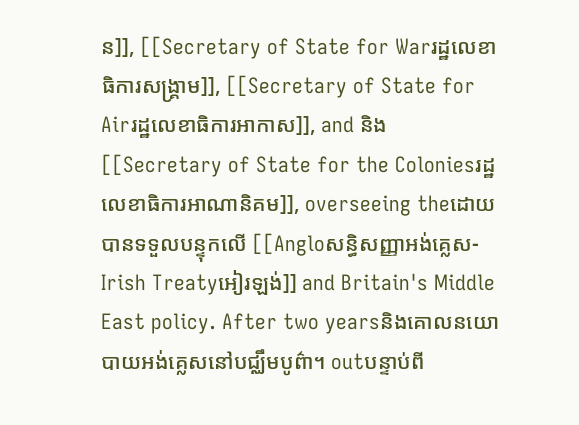ន]], [[Secretary of State for Warរដ្ឋលេខាធិការសង្គ្រាម]], [[Secretary of State for Airរដ្ឋលេខាធិការអាកាស]], and និង[[Secretary of State for the Coloniesរដ្ឋលេខាធិការអាណានិគម]], overseeing theដោយបានទទួលបន្ទុកលើ [[Angloសន្ធិសញ្ញាអង់គ្លេស-Irish Treatyអៀរឡង់]] and Britain's Middle East policy. After two yearsនិងគោលនយោបាយអង់គ្លេសនៅបជ្ឈឹមបូព៌ា។ outបន្ទាប់ពី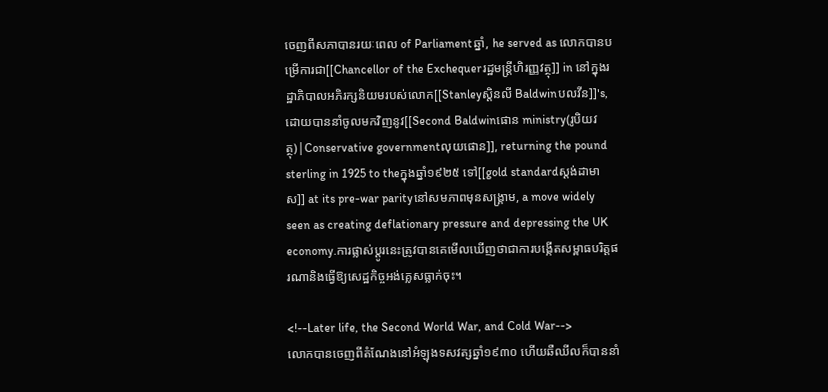ចេញពីសភាបានរយៈពេល of Parliamentឆ្នាំ, he served as លោកបានបម្រើការជា[[Chancellor of the Exchequerរដ្ឋមន្រ្តីហិរញ្ញវត្ថុ]] in នៅក្នុងរដ្ឋាភិបាលអភិរក្សនិយមរបស់លោក[[Stanleyស្តិនលី Baldwinបលវីន]]'s, ដោយបាននាំចូលមកវិញនូវ[[Second Baldwinផោន ministry(រូបិយវត្ថុ)|Conservative governmentលុយផោន]], returning the pound sterling in 1925 to theក្នុងឆ្នាំ១៩២៥ ទៅ[[gold standardស្តង់ដាមាស]] at its pre-war parityនៅសមភាពមុនសង្គ្រាម, a move widely seen as creating deflationary pressure and depressing the UK economy.ការផ្លាស់ប្តូរនេះត្រូវបានគេមើលឃើញថាជាការបង្កើតសម្ពាធបរិត្តផរណានិងធ្វើឱ្យសេដ្ឋកិច្ចអង់គ្លេសធ្លាក់ចុះ។

<!--Later life, the Second World War, and Cold War-->
លោកបានចេញពីតំណែងនៅអំឡុងទសវត្សឆ្នាំ១៩៣០ ហើយឆឺឈីលក៏បាននាំ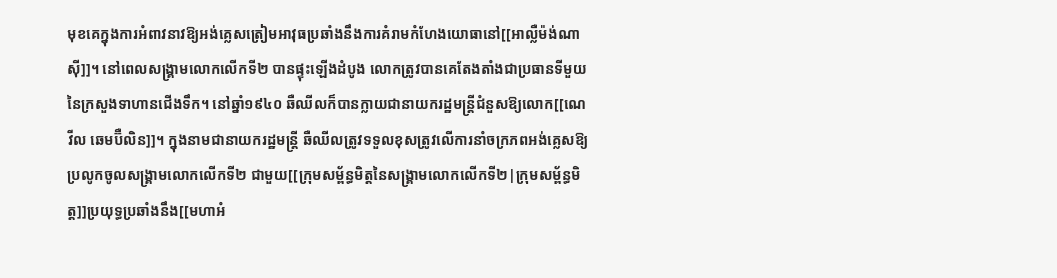មុខគេក្នុងការអំពាវនាវឱ្យអង់គ្លេសត្រៀមអាវុធប្រឆាំងនឹងការគំរាមកំហែងយោធានៅ[[អាល្លឺម៉ង់ណាស៊ី]]។ នៅពេលសង្គ្រាមលោកលើកទី២ បានផ្ទុះឡើងដំបូង លោកត្រូវបានគេតែងតាំងជាប្រធានទីមួយនៃក្រសួងទាហានជើងទឹក។ នៅឆ្នាំ១៩៤០ ឆឺឈីលក៏បានក្លាយជានាយករដ្ឋមន្រ្តីជំនួសឱ្យលោក[[ណេវីល ឆេមប៊ឺលិន]]។ ក្នុងនាមជានាយករដ្ឋមន្រ្តី ឆឺឈីលត្រូវទទួលខុសត្រូវលើការនាំចក្រភពអង់គ្លេសឱ្យប្រលូកចូលសង្គ្រាមលោកលើកទី២ ជាមួយ[[ក្រុមសម្ព័ន្ធមិត្តនៃសង្គ្រាមលោកលើកទី២|ក្រុមសម្ព័ន្ធមិត្ត]]ប្រយុទ្ធប្រឆាំងនឹង[[មហាអំ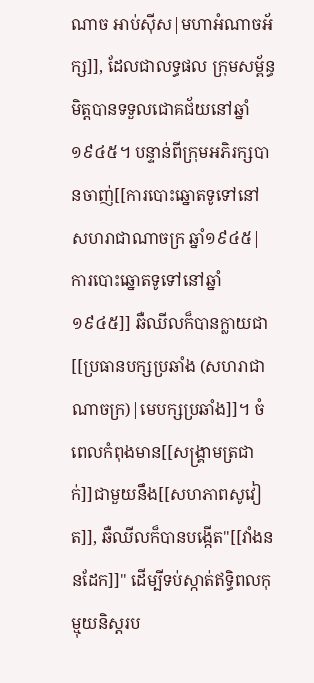ណាច អាប់ស៊ីស|មហាអំណាចអ័ក្ស]], ដែលជាលទ្ធផល ក្រុមសម្ព័ន្ធមិត្តបានទទួលជោគជ័យនៅឆ្នាំ១៩៤៥។ បន្ទាន់ពីក្រុមអភិរក្សបានចាញ់[[ការបោះឆ្នោតទូទៅនៅសហរាជាណាចក្រ ឆ្នាំ១៩៤៥|ការបោះឆ្នោតទូទៅនៅឆ្នាំ១៩៤៥]] ឆឺឈីលក៏បានក្លាយជា[[ប្រធានបក្សប្រឆាំង (សហរាជាណាចក្រ)|មេបក្សប្រឆាំង]]។ ចំពេលកំពុងមាន[[សង្គ្រាមត្រជាក់]]ជាមួយនឹង[[សហភាពសូវៀត]], ឆឺឈីលក៏បានបង្កើត"[[វាំងននដែក]]" ដើម្បីទប់ស្កាត់ឥទ្ធិពលកុម្មុយនិស្តរប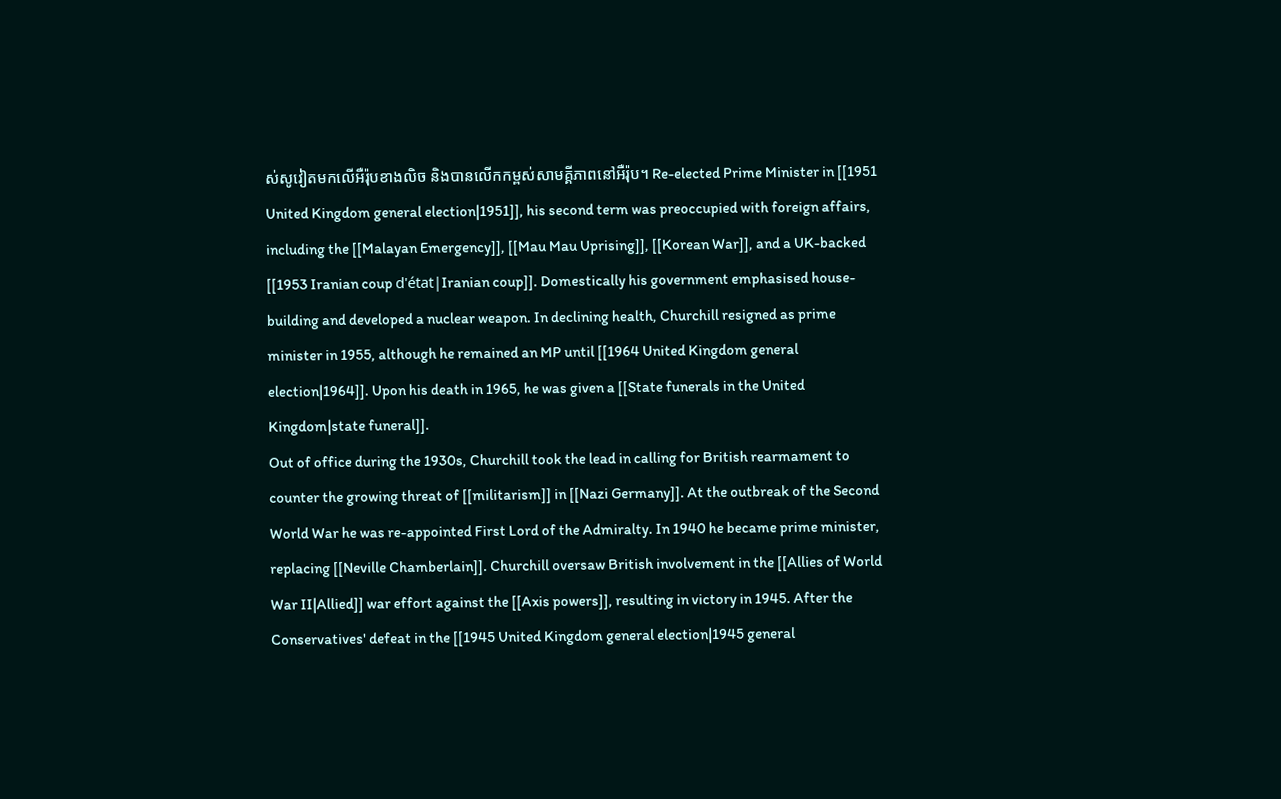ស់សូវៀតមកលើអឺរ៉ុបខាងលិច និងបានលើកកម្ពស់សាមគ្គីភាពនៅអឺរ៉ុប។ Re-elected Prime Minister in [[1951 United Kingdom general election|1951]], his second term was preoccupied with foreign affairs, including the [[Malayan Emergency]], [[Mau Mau Uprising]], [[Korean War]], and a UK-backed [[1953 Iranian coup d'état|Iranian coup]]. Domestically his government emphasised house-building and developed a nuclear weapon. In declining health, Churchill resigned as prime minister in 1955, although he remained an MP until [[1964 United Kingdom general election|1964]]. Upon his death in 1965, he was given a [[State funerals in the United Kingdom|state funeral]].
Out of office during the 1930s, Churchill took the lead in calling for British rearmament to counter the growing threat of [[militarism]] in [[Nazi Germany]]. At the outbreak of the Second World War he was re-appointed First Lord of the Admiralty. In 1940 he became prime minister, replacing [[Neville Chamberlain]]. Churchill oversaw British involvement in the [[Allies of World War II|Allied]] war effort against the [[Axis powers]], resulting in victory in 1945. After the Conservatives' defeat in the [[1945 United Kingdom general election|1945 general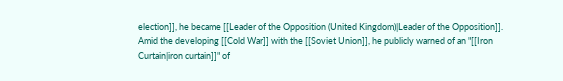election]], he became [[Leader of the Opposition (United Kingdom)|Leader of the Opposition]]. Amid the developing [[Cold War]] with the [[Soviet Union]], he publicly warned of an "[[Iron Curtain|iron curtain]]" of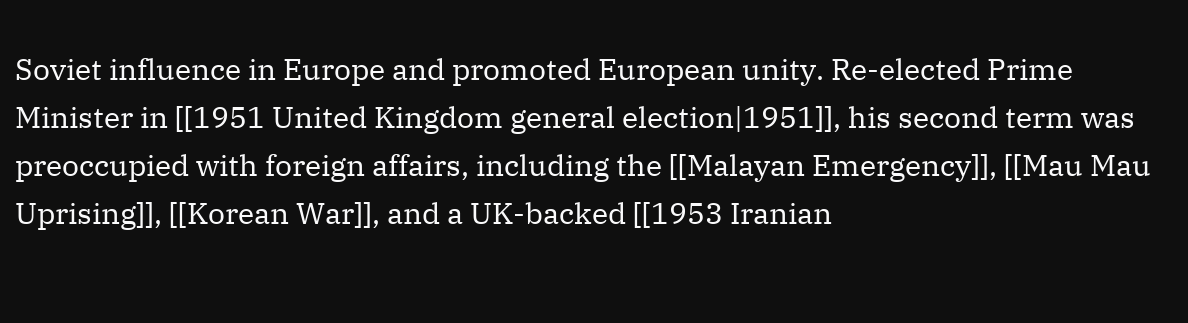Soviet influence in Europe and promoted European unity. Re-elected Prime Minister in [[1951 United Kingdom general election|1951]], his second term was preoccupied with foreign affairs, including the [[Malayan Emergency]], [[Mau Mau Uprising]], [[Korean War]], and a UK-backed [[1953 Iranian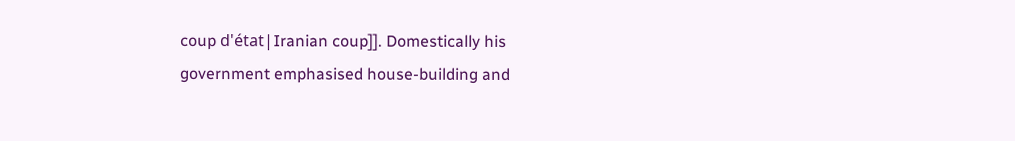coup d'état|Iranian coup]]. Domestically his government emphasised house-building and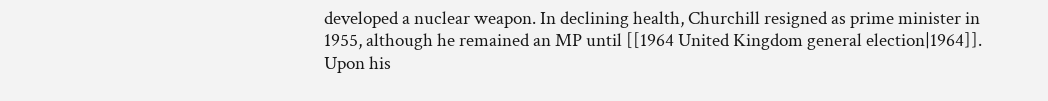developed a nuclear weapon. In declining health, Churchill resigned as prime minister in 1955, although he remained an MP until [[1964 United Kingdom general election|1964]]. Upon his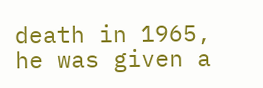death in 1965, he was given a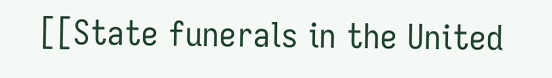[[State funerals in the United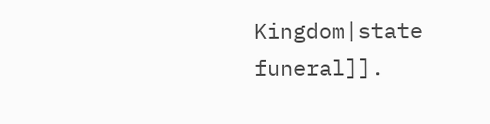Kingdom|state funeral]].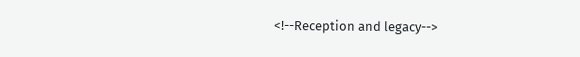<!--Reception and legacy-->